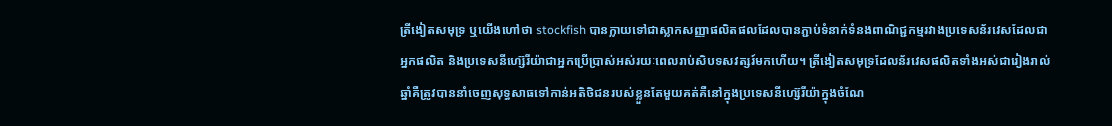ត្រីងៀតសមុទ្រ ឬយើងហៅថា stockfish បានក្លាយទៅជាស្លាកសញ្ញាផលិតផលដែលបានភ្ជាប់ទំនាក់ទំនងពាណិជ្ជកម្មរវាងប្រទេសន័រវេសដែលជាអ្នកផលិត និងប្រទេសនីហ្ស៊េរីយ៉ាជាអ្នកប្រើប្រាស់អស់រយៈពេលរាប់សិបទសវត្សរ៍មកហើយ។ ត្រីងៀតសមុទ្រដែលន័រវេសផលិតទាំងអស់ជារៀងរាល់ឆ្នាំគឺត្រូវបាននាំចេញសុទ្ធសាធទៅកាន់អតិថិជនរបស់ខ្លួនតែមួយគត់គឺនៅក្នុងប្រទេសនីហ្ស៊េរីយ៉ាក្នុងចំណែ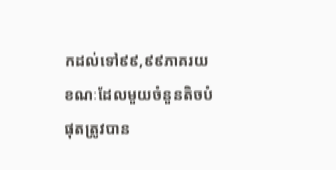កដល់ទៅ៩៩,៩៩ភាគរយខណៈដែលមួយចំនួនតិចបំផុតត្រូវបាន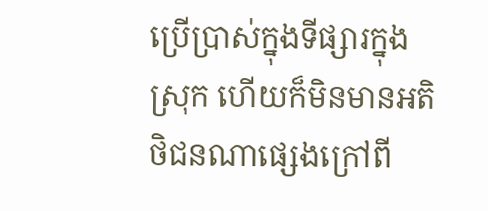ប្រើប្រាស់ក្នុងទីផ្សារក្នុងស្រុក ហើយក៏មិនមានអតិថិជនណាផ្សេងក្រៅពី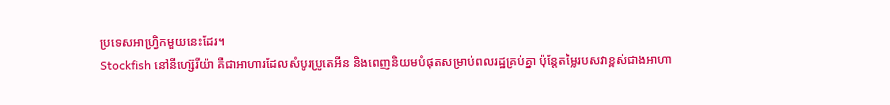ប្រទេសអាហ្វ្រិកមួយនេះដែរ។
Stockfish នៅនីហ្ស៊េរីយ៉ា គឺជាអាហារដែលសំបូរប្រូតេអីន និងពេញនិយមបំផុតសម្រាប់ពលរដ្ឋគ្រប់គ្នា ប៉ុន្តែតម្លៃរបសវាខ្ពស់ជាងអាហា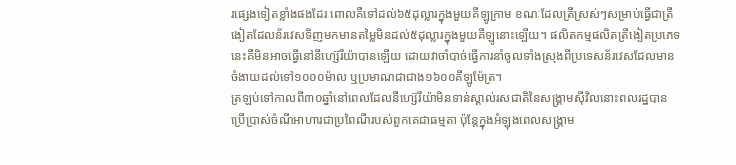រផ្សេងទៀតខ្លាំងផងដែរ ពោលគឺទៅដល់៦៥ដុល្លារក្នុងមួយគីឡូក្រាម ខណៈដែលត្រីស្រស់ៗសម្រាប់ធ្វើជាត្រីងៀតដែលន័រវេសទិញមកមានតម្លៃមិនដល់៥ដុល្លារក្នុងមួយគីឡូនោះឡើយ។ ផលិតកម្មផលិតត្រីងៀតប្រភេទនេះគឺមិនអាចធ្វើនៅនីហ្ស៊េរីយ៉ាបានឡើយ ដោយវាចាំបាច់ធ្វើការនាំចូលទាំងស្រុងពីប្រទេសន័រវេសដែលមានចំងាយដល់ទៅ១០០០ម៉ាល ឬប្រមាណជាជាង១៦០០គីឡូម៉ែត្រ។
ត្រឡប់ទៅកាលពី៣០ឆ្នាំនៅពេលដែលនីហ្ស៊េរីយ៉ាមិនទាន់ស្គាល់រសជាតិនៃសង្គ្រាមស៊ីវិលនោះពលរដ្ឋបានប្រើប្រាស់ចំណីអាហារជាប្រពៃណីរបស់ពួកគេជាធម្មតា ប៉ុន្តែក្នុងអំឡុងពេលសង្គ្រាម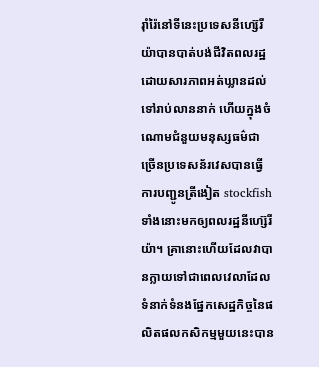រ៉ាំរ៉ៃនៅទីនេះប្រទេសនីហ្ស៊េរីយ៉ាបានបាត់បង់ជីវិតពលរដ្ឋដោយសារភាពអត់ឃ្លានដល់ទៅរាប់លាននាក់ ហើយក្នុងចំណោមជំនួយមនុស្សធម៌ជាច្រើនប្រទេសន័រវេសបានធ្វើការបញ្ជូនត្រីងៀត stockfish ទាំងនោះមកឲ្យពលរដ្ឋនីហ្ស៊េរីយ៉ា។ គ្រានោះហើយដែលវាបានក្លាយទៅជាពេលវេលាដែលទំនាក់ទំនងផ្នែកសេដ្ឋកិច្ចនៃផលិតផលកសិកម្មមួយនេះបាន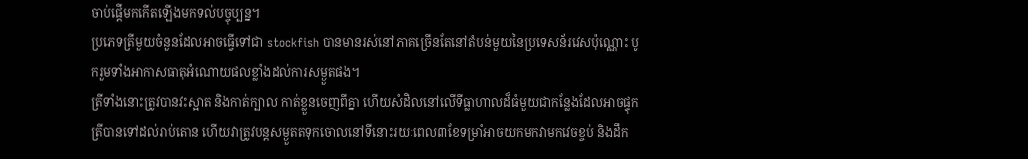ចាប់ផ្តើមកកើតឡើងមកទល់បច្ចុប្បន្ន។
ប្រភេទត្រីមួយចំនួនដែលអាចធ្វើទៅជា stockfish បានមានរស់នៅភាគច្រើនតែនៅតំបន់មួយនៃប្រទេសន័រវេសប៉ុណ្ណោះ បូករួមទាំងអាកាសធាតុអំណោយផលខ្លាំងដល់ការសម្ងួតផង។
ត្រីទាំងនោះត្រូវបានវះស្អាត និងកាត់ក្បាល កាត់ខ្លួនចេញពីគ្នា ហើយសំដិលនៅលើទីធ្លាហាលដ៏ធំមួយជាកន្លែងដែលអាចផ្ទុកត្រីបានទៅដល់រាប់តោន ហើយវាត្រូវបន្តសម្ងួតតទុកចោលនៅទីនោះរយៈពេល៣ខែទម្រាំអាចយកមកវាមកវេចខ្ចប់ និងដឹក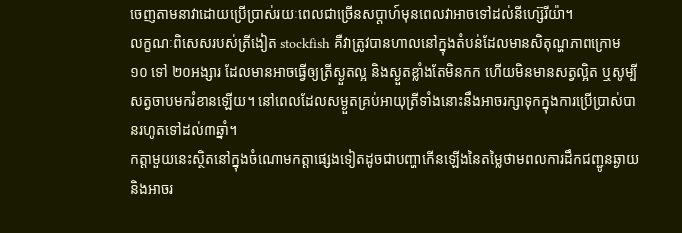ចេញតាមនាវាដោយប្រើប្រាស់រយៈពេលជាច្រើនសប្តាហ៍មុនពេលវាអាចទៅដល់នីហ្ស៊េរីយ៉ា។
លក្ខណៈពិសេសរបស់ត្រីងៀត stockfish គឺវាត្រូវបានហាលនៅក្នុងតំបន់ដែលមានសិតុណ្ហភាពក្រោម ១០ ទៅ ២០អង្សារ ដែលមានអាចធ្វើឲ្យត្រីស្ងួតល្អ និងស្ងួតខ្លាំងតែមិនកក ហើយមិនមានសត្វល្អិត ឬសូម្បីសត្វចាបមករំខានឡើយ។ នៅពេលដែលសម្ងួតគ្រប់អាយុត្រីទាំងនោះនឹងអាចរក្សាទុកក្នុងការប្រើប្រាស់បានរហូតទៅដល់៣ឆ្នាំ។
កត្តាមួយនេះស្ថិតនៅក្នុងចំណោមកត្តាផ្សេងទៀតដូចជាបញ្ហាកើនឡើងនៃតម្លៃថាមពលការដឹកជញ្ជូនឆ្ងាយ និងអាចរ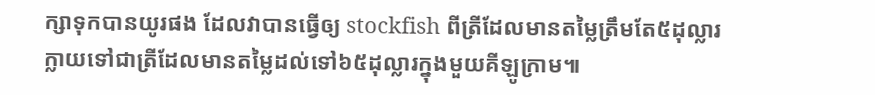ក្សាទុកបានយូរផង ដែលវាបានធ្វើឲ្យ stockfish ពីត្រីដែលមានតម្លៃត្រឹមតែ៥ដុល្លារក្លាយទៅជាត្រីដែលមានតម្លៃដល់ទៅ៦៥ដុល្លារក្នុងមួយគីឡូក្រាម៕